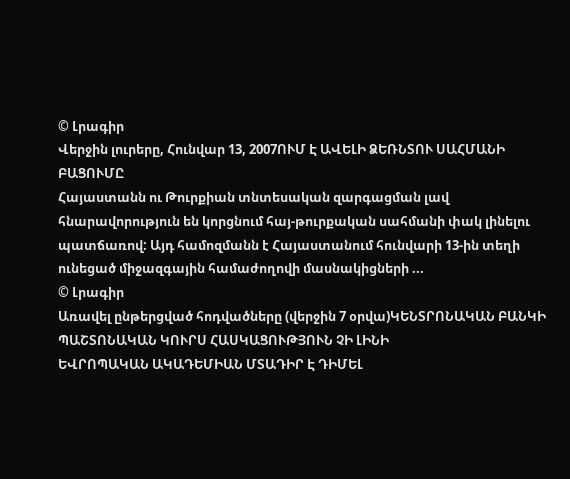© Լրագիր
Վերջին լուրերը, Հունվար 13, 2007ՈՒՄ Է ԱՎԵԼԻ ՁԵՌՆՏՈՒ ՍԱՀՄԱՆԻ ԲԱՑՈՒՄԸ
Հայաստանն ու Թուրքիան տնտեսական զարգացման լավ հնարավորություն են կորցնում հայ-թուրքական սահմանի փակ լինելու պատճառով: Այդ համոզմանն է Հայաստանում հունվարի 13-ին տեղի ունեցած միջազգային համաժողովի մասնակիցների ...
© Լրագիր
Առավել ընթերցված հոդվածները (վերջին 7 օրվա)ԿԵՆՏՐՈՆԱԿԱՆ ԲԱՆԿԻ ՊԱՇՏՈՆԱԿԱՆ ԿՈՒՐՍ ՀԱՍԿԱՑՈՒԹՅՈՒՆ ՉԻ ԼԻՆԻ
ԵՎՐՈՊԱԿԱՆ ԱԿԱԴԵՄԻԱՆ ՄՏԱԴԻՐ Է ԴԻՄԵԼ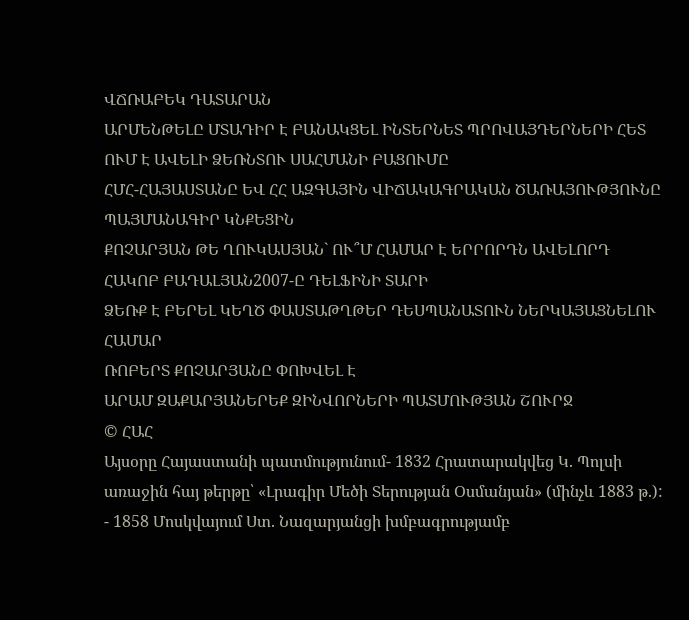ՎՃՌԱԲԵԿ ԴԱՏԱՐԱՆ
ԱՐՄԵՆԹԵԼԸ ՄՏԱԴԻՐ Է ԲԱՆԱԿՑԵԼ ԻՆՏԵՐՆԵՏ ՊՐՈՎԱՅԴԵՐՆԵՐԻ ՀԵՏ
ՈՒՄ Է ԱՎԵԼԻ ՁԵՌՆՏՈՒ ՍԱՀՄԱՆԻ ԲԱՑՈՒՄԸ
ՀՄՀ-ՀԱՅԱՍՏԱՆԸ ԵՎ ՀՀ ԱԶԳԱՅԻՆ ՎԻՃԱԿԱԳՐԱԿԱՆ ԾԱՌԱՅՈՒԹՅՈՒՆԸ ՊԱՅՄԱՆԱԳԻՐ ԿՆՔԵՑԻՆ
ՔՈՉԱՐՅԱՆ ԹԵ ՂՈՒԿԱՍՅԱՆ` ՈՒ՞Մ ՀԱՄԱՐ Է ԵՐՐՈՐԴՆ ԱՎԵԼՈՐԴ
ՀԱԿՈԲ ԲԱԴԱԼՅԱՆ2007-Ը ԴԵԼՖԻՆԻ ՏԱՐԻ
ՁԵՌՔ Է ԲԵՐԵԼ ԿԵՂԾ ՓԱՍՏԱԹՂԹԵՐ ԴԵՍՊԱՆԱՏՈՒՆ ՆԵՐԿԱՅԱՑՆԵԼՈՒ ՀԱՄԱՐ
ՌՈԲԵՐՏ ՔՈՉԱՐՅԱՆԸ ՓՈԽՎԵԼ Է
ԱՐԱՄ ԶԱՔԱՐՅԱՆԵՐԵՔ ԶԻՆՎՈՐՆԵՐԻ ՊԱՏՄՈՒԹՅԱՆ ՇՈՒՐՋ
© ՀԱՀ
Այսօրը Հայաստանի պատմությունում- 1832 Հրատարակվեց Կ. Պոլսի առաջին հայ թերթը՝ «Լրագիր Մեծի Տերության Օսմանյան» (մինչև 1883 թ.):
- 1858 Մոսկվայում Ստ. Նազարյանցի խմբագրությամբ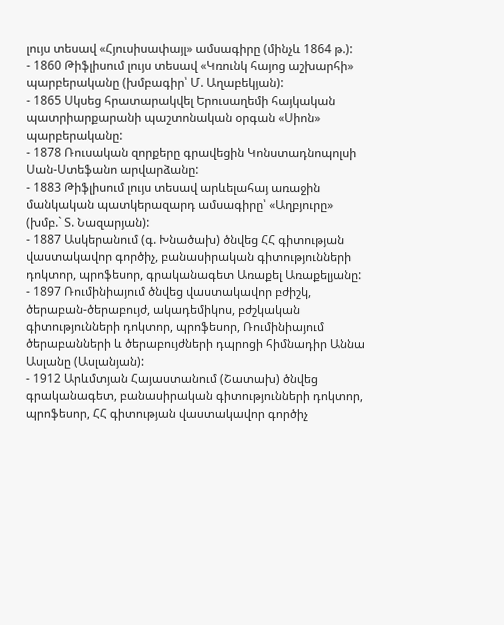լույս տեսավ «Հյուսիսափայլ» ամսագիրը (մինչև 1864 թ.):
- 1860 Թիֆլիսում լույս տեսավ «Կռունկ հայոց աշխարհի» պարբերականը (խմբագիր՝ Մ. Աղաբեկյան):
- 1865 Սկսեց հրատարակվել Երուսաղեմի հայկական պատրիարքարանի պաշտոնական օրգան «Սիոն» պարբերականը:
- 1878 Ռուսական զորքերը գրավեցին Կոնստադնոպոլսի Սան-Ստեֆանո արվարձանը:
- 1883 Թիֆլիսում լույս տեսավ արևելահայ առաջին մանկական պատկերազարդ ամսագիրը՝ «Աղբյուրը» (խմբ.` Տ. Նազարյան):
- 1887 Ասկերանում (գ. Խնածախ) ծնվեց ՀՀ գիտության վաստակավոր գործիչ, բանասիրական գիտությունների դոկտոր, պրոֆեսոր, գրականագետ Առաքել Առաքելյանը:
- 1897 Ռումինիայում ծնվեց վաստակավոր բժիշկ, ծերաբան-ծերաբույժ, ակադեմիկոս, բժշկական գիտությունների դոկտոր, պրոֆեսոր, Ռումինիայում ծերաբանների և ծերաբույժների դպրոցի հիմնադիր Աննա Ասլանը (Ասլանյան):
- 1912 Արևմտյան Հայաստանում (Շատախ) ծնվեց գրականագետ, բանասիրական գիտությունների դոկտոր, պրոֆեսոր, ՀՀ գիտության վաստակավոր գործիչ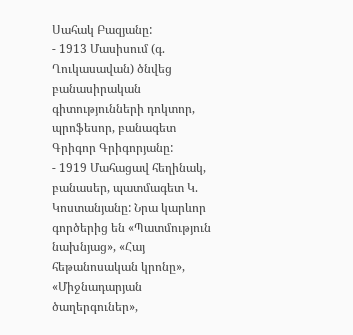Սահակ Բազյանը:
- 1913 Մասիսում (գ. Ղուկասավան) ծնվեց բանասիրական գիտությունների դոկտոր, պրոֆեսոր, բանագետ Գրիգոր Գրիգորյանը:
- 1919 Մահացավ հեղինակ, բանասեր, պատմագետ Կ. Կոստանյանը: Նրա կարևոր գործերից են «Պատմություն նախնյաց», «Հայ հեթանոսական կրոնը», «Միջնադարյան ծաղերգուներ»,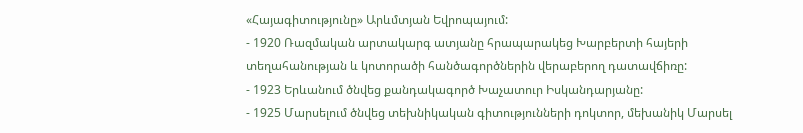«Հայագիտությունը» Արևմտյան Եվրոպայում:
- 1920 Ռազմական արտակարգ ատյանը հրապարակեց Խարբերտի հայերի տեղահանության և կոտորածի հանծագործներին վերաբերող դատավճիռը:
- 1923 Երևանում ծնվեց քանդակագործ Խաչատուր Իսկանդարյանը:
- 1925 Մարսելում ծնվեց տեխնիկական գիտությունների դոկտոր, մեխանիկ Մարսել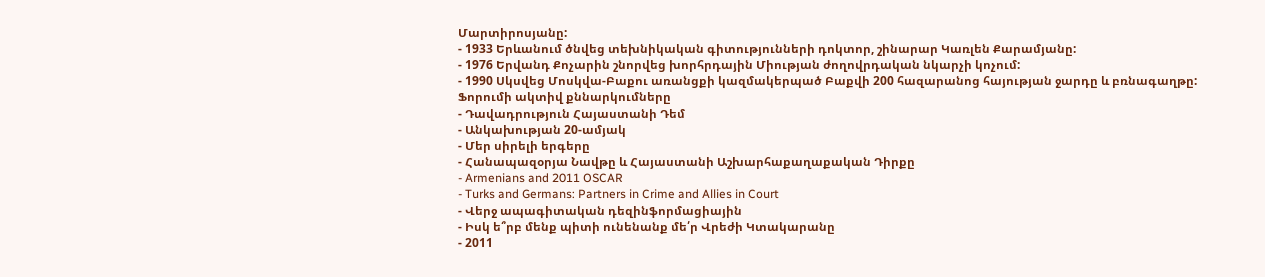Մարտիրոսյանը:
- 1933 Երևանում ծնվեց տեխնիկական գիտությունների դոկտոր, շինարար Կառլեն Քարամյանը:
- 1976 Երվանդ Քոչարին շնորվեց խորհրդային Միության ժողովրդական նկարչի կոչում:
- 1990 Սկսվեց Մոսկվա-Բաքու առանցքի կազմակերպած Բաքվի 200 հազարանոց հայության ջարդը և բռնագաղթը:
Ֆորումի ակտիվ քննարկումները
- Դավադրություն Հայաստանի Դեմ
- Անկախության 20-ամյակ
- Մեր սիրելի երգերը
- Հանապազօրյա Նավթը և Հայաստանի Աշխարհաքաղաքական Դիրքը
- Armenians and 2011 OSCAR
- Turks and Germans: Partners in Crime and Allies in Court
- Վերջ ապագիտական դեզինֆորմացիային
- Իսկ ե՞րբ մենք պիտի ունենանք մե՛ր Վրեժի Կտակարանը
- 2011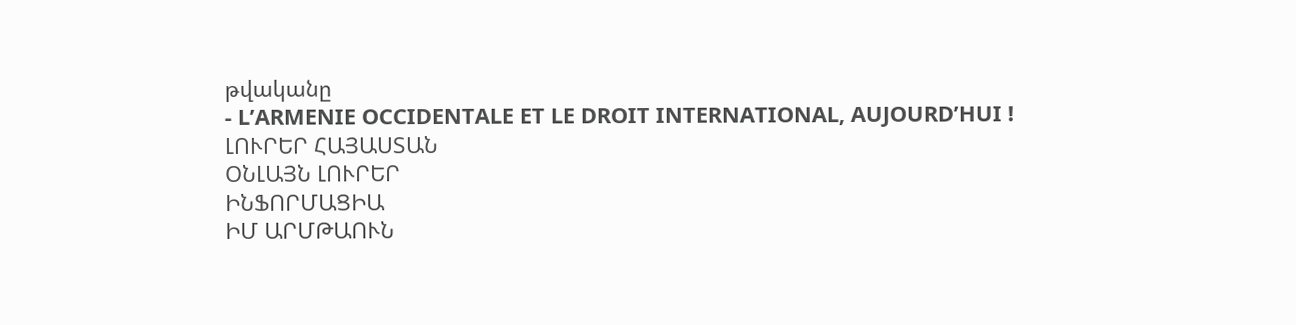թվականը
- L’ARMENIE OCCIDENTALE ET LE DROIT INTERNATIONAL, AUJOURD’HUI !
ԼՈՒՐԵՐ ՀԱՅԱՍՏԱՆ
ՕՆԼԱՅՆ ԼՈՒՐԵՐ
ԻՆՖՈՐՄԱՑԻԱ
ԻՄ ԱՐՄԹԱՈՒՆ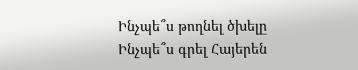Ինչպե՞ս թողնել ծխելը
Ինչպե՞ս գրել Հայերեն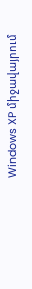Windows XP միջավայրում